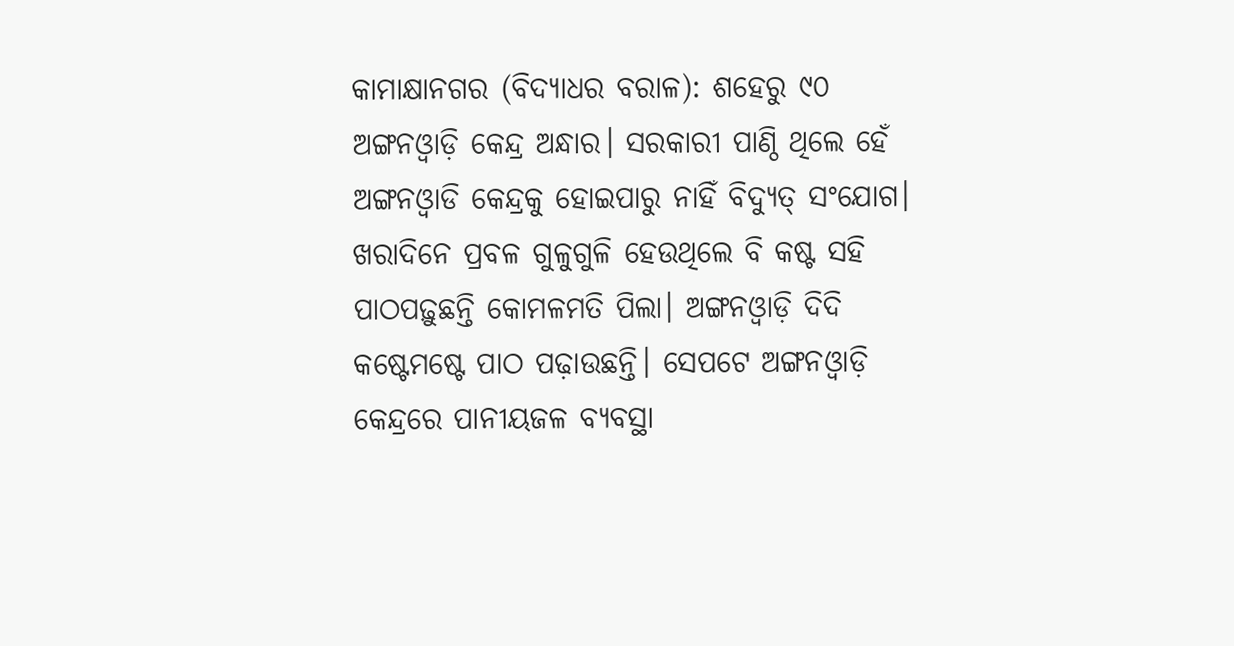କାମାକ୍ଷାନଗର (ବିଦ୍ୟାଧର ବରାଳ): ଶହେରୁ ୯୦ ଅଙ୍ଗନଓ୍ୱାଡ଼ି କେନ୍ଦ୍ର ଅନ୍ଧାର। ସରକାରୀ ପାଣ୍ଠି ଥିଲେ ହେଁ ଅଙ୍ଗନଓ୍ୱାଡି କେନ୍ଦ୍ରକୁ ହୋଇପାରୁ ନାହିଁ ବିଦ୍ୟୁତ୍ ସଂଯୋଗ। ଖରାଦିନେ ପ୍ରବଳ ଗୁଳୁଗୁଳି ହେଉଥିଲେ ବି କଷ୍ଟ ସହି ପାଠପଢ଼ୁଛନ୍ତି କୋମଳମତି ପିଲା। ଅଙ୍ଗନଓ୍ୱାଡ଼ି ଦିଦି କଷ୍ଟେମଷ୍ଟେ ପାଠ ପଢ଼ାଉଛନ୍ତି। ସେପଟେ ଅଙ୍ଗନଓ୍ୱାଡ଼ି କେନ୍ଦ୍ରରେ ପାନୀୟଜଳ ବ୍ୟବସ୍ଥା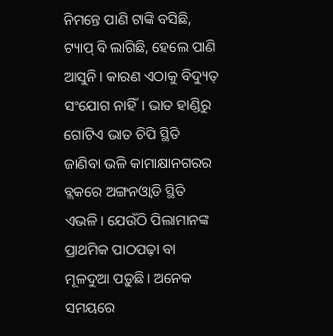ନିମନ୍ତେ ପାଣି ଟାଙ୍କି ବସିଛି, ଟ୍ୟାପ୍ ବି ଲାଗିଛି, ହେଲେ ପାଣି ଆସୁନି। କାରଣ ଏଠାକୁ ବିଦ୍ୟୁତ୍ ସଂଯୋଗ ନାହିଁ। ଭାତ ହାଣ୍ଡିରୁ ଗୋଟିଏ ଭାତ ଚିପି ସ୍ଥିତି ଜାଣିବା ଭଳି କାମାକ୍ଷାନଗରର ବ୍ଲକରେ ଅଙ୍ଗନଓ୍ୱାଡି ସ୍ଥିତି ଏଭଳି। ଯେଉଁଠି ପିଲାମାନଙ୍କ ପ୍ରାଥମିକ ପାଠପଢ଼ା ବା ମୂଳଦୁଆ ପଡ଼ୁଛି। ଅନେକ ସମୟରେ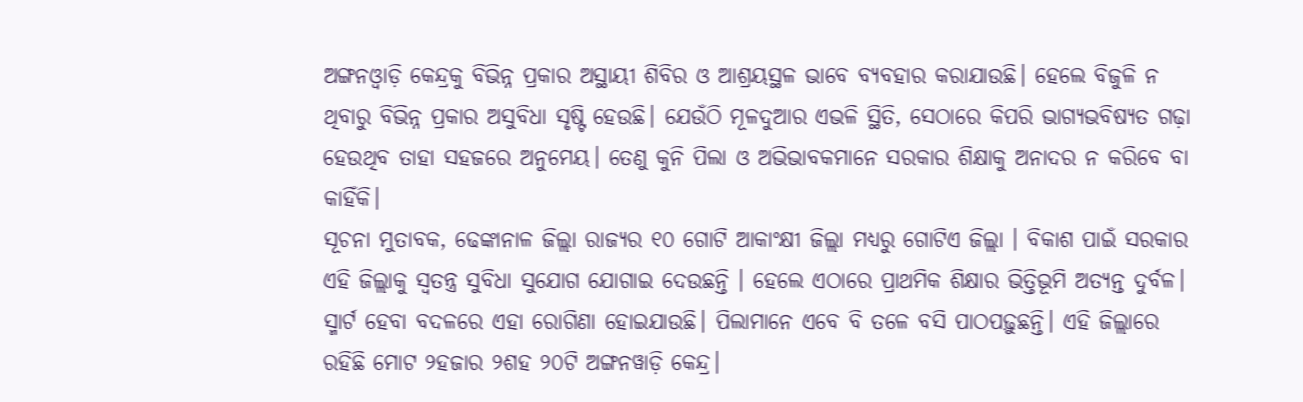ଅଙ୍ଗନଓ୍ୱାଡ଼ି କେନ୍ଦ୍ରକୁ ବିଭିନ୍ନ ପ୍ରକାର ଅସ୍ଥାୟୀ ଶିବିର ଓ ଆଶ୍ରୟସ୍ଥଳ ଭାବେ ବ୍ୟବହାର କରାଯାଉଛି। ହେଲେ ବିଜୁଳି ନ ଥିବାରୁ ବିଭିନ୍ନ ପ୍ରକାର ଅସୁବିଧା ସୃଷ୍ଟି ହେଉଛି। ଯେଉଁଠି ମୂଳଦୁଆର ଏଭଳି ସ୍ଥିତି, ସେଠାରେ କିପରି ଭାଗ୍ୟଭବିଷ୍ୟତ ଗଢ଼ା ହେଉଥିବ ତାହା ସହଜରେ ଅନୁମେୟ। ତେଣୁ କୁନି ପିଲା ଓ ଅଭିଭାବକମାନେ ସରକାର ଶିକ୍ଷାକୁ ଅନାଦର ନ କରିବେ ବା କାହିଁକି।
ସୂଚନା ମୁତାବକ, ଢେଙ୍କାନାଳ ଜିଲ୍ଲା ରାଜ୍ୟର ୧୦ ଗୋଟି ଆକାଂକ୍ଷୀ ଜିଲ୍ଲା ମଧ୍ୟରୁ ଗୋଟିଏ ଜିଲ୍ଲା । ବିକାଶ ପାଇଁ ସରକାର ଏହି ଜିଲ୍ଲାକୁ ସ୍ୱତନ୍ତ୍ର ସୁବିଧା ସୁଯୋଗ ଯୋଗାଇ ଦେଉଛନ୍ତି । ହେଲେ ଏଠାରେ ପ୍ରାଥମିକ ଶିକ୍ଷାର ଭିତ୍ତିଭୂମି ଅତ୍ୟନ୍ତ ଦୁର୍ବଳ। ସ୍ମାର୍ଟ ହେବା ବଦଳରେ ଏହା ରୋଗିଣା ହୋଇଯାଉଛି। ପିଲାମାନେ ଏବେ ବି ତଳେ ବସି ପାଠପଢ଼ୁଛନ୍ତି। ଏହି ଜିଲ୍ଲାରେ ରହିଛି ମୋଟ ୨ହଜାର ୨ଶହ ୨୦ଟି ଅଙ୍ଗନୱାଡ଼ି କେନ୍ଦ୍ର।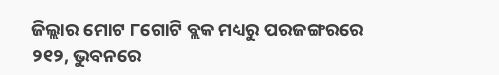ଜିଲ୍ଲାର ମୋଟ ୮ଗୋଟି ବ୍ଲକ ମଧ୍ୟରୁ ପରଜଙ୍ଗରରେ ୨୧୨, ଭୁବନରେ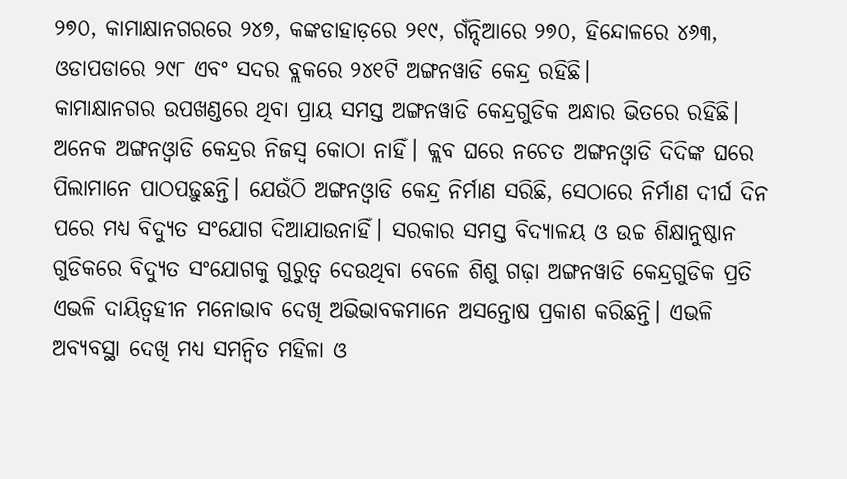୨୭୦, କାମାକ୍ଷାନଗରରେ ୨୪୭, କଙ୍କଡାହାଡ଼ରେ ୨୧୯, ଗଁନ୍ଦିଆରେ ୨୭୦, ହିନ୍ଦୋଳରେ ୪୬୩, ଓଡାପଡାରେ ୨୯୮ ଏବଂ ସଦର ବ୍ଲକରେ ୨୪୧ଟି ଅଙ୍ଗନୱାଡି କେନ୍ଦ୍ର ରହିଛି।
କାମାକ୍ଷାନଗର ଉପଖଣ୍ଡରେ ଥିବା ପ୍ରାୟ ସମସ୍ତ ଅଙ୍ଗନୱାଡି କେନ୍ଦ୍ରଗୁଡିକ ଅନ୍ଧାର ଭିତରେ ରହିଛି। ଅନେକ ଅଙ୍ଗନଓ୍ୱାଡି କେନ୍ଦ୍ରର ନିଜସ୍ୱ କୋଠା ନାହିଁ। କ୍ଲବ ଘରେ ନଚେତ ଅଙ୍ଗନଓ୍ୱାଡି ଦିଦିଙ୍କ ଘରେ ପିଲାମାନେ ପାଠପଢ଼ୁଛନ୍ତି। ଯେଉଁଠି ଅଙ୍ଗନଓ୍ୱାଡି କେନ୍ଦ୍ର ନିର୍ମାଣ ସରିଛି, ସେଠାରେ ନିର୍ମାଣ ଦୀର୍ଘ ଦିନ ପରେ ମଧ୍ୟ ବିଦ୍ୟୁତ ସଂଯୋଗ ଦିଆଯାଉନାହିଁ। ସରକାର ସମସ୍ତ ବିଦ୍ୟାଳୟ ଓ ଉଚ୍ଚ ଶିକ୍ଷାନୁଷ୍ଠାନ ଗୁଡିକରେ ବିଦ୍ୟୁତ ସଂଯୋଗକୁ ଗୁରୁତ୍ୱ ଦେଉଥିବା ବେଳେ ଶିଶୁ ଗଢ଼ା ଅଙ୍ଗନୱାଡି କେନ୍ଦ୍ରଗୁଡିକ ପ୍ରତି ଏଭଳି ଦାୟିତ୍ୱହୀନ ମନୋଭାବ ଦେଖି ଅଭିଭାବକମାନେ ଅସନ୍ତୋଷ ପ୍ରକାଶ କରିଛନ୍ତି। ଏଭଳି ଅବ୍ୟବସ୍ଥା ଦେଖି ମଧ୍ୟ ସମନ୍ୱିତ ମହିଳା ଓ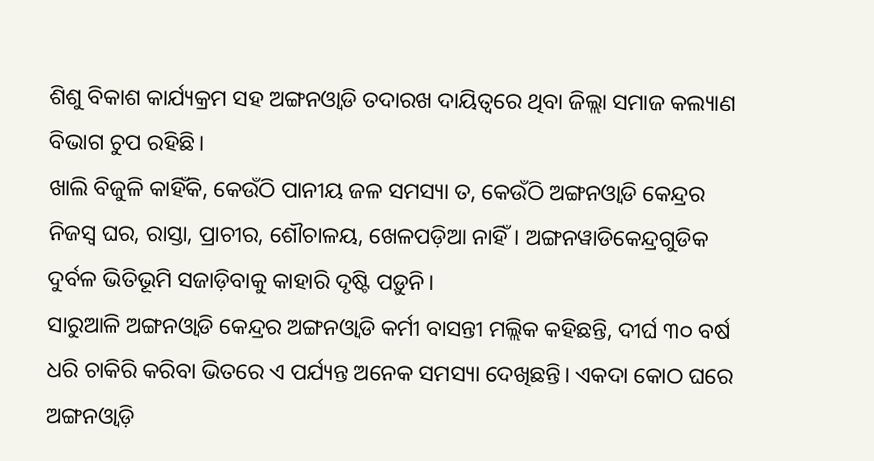ଶିଶୁ ବିକାଶ କାର୍ଯ୍ୟକ୍ରମ ସହ ଅଙ୍ଗନଓ୍ୱାଡି ତଦାରଖ ଦାୟିତ୍ୱରେ ଥିବା ଜିଲ୍ଲା ସମାଜ କଲ୍ୟାଣ ବିଭାଗ ଚୁପ ରହିଛି।
ଖାଲି ବିଜୁଳି କାହିଁକି, କେଉଁଠି ପାନୀୟ ଜଳ ସମସ୍ୟା ତ, କେଉଁଠି ଅଙ୍ଗନଓ୍ୱାଡି କେନ୍ଦ୍ରର ନିଜସ୍ୱ ଘର, ରାସ୍ତା, ପ୍ରାଚୀର, ଶୌଚାଳୟ, ଖେଳପଡ଼ିଆ ନାହିଁ। ଅଙ୍ଗନୱାଡିକେନ୍ଦ୍ରଗୁଡିକ ଦୁର୍ବଳ ଭିତିଭୂମି ସଜାଡ଼ିବାକୁ କାହାରି ଦୃଷ୍ଟି ପଡ଼ୁନି।
ସାରୁଆଳି ଅଙ୍ଗନଓ୍ୱାଡି କେନ୍ଦ୍ରର ଅଙ୍ଗନଓ୍ୱାଡି କର୍ମୀ ବାସନ୍ତୀ ମଲ୍ଲିକ କହିଛନ୍ତି, ଦୀର୍ଘ ୩୦ ବର୍ଷ ଧରି ଚାକିରି କରିବା ଭିତରେ ଏ ପର୍ଯ୍ୟନ୍ତ ଅନେକ ସମସ୍ୟା ଦେଖିଛନ୍ତି। ଏକଦା କୋଠ ଘରେ ଅଙ୍ଗନଓ୍ୱାଡ଼ି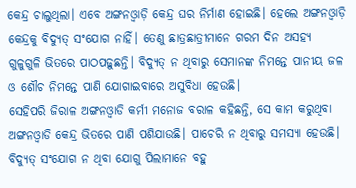କେନ୍ଦ୍ର ଚାଲୁଥିଲା। ଏବେ ଅଙ୍ଗନଓ୍ୱାଡ଼ି କେନ୍ଦ୍ର ଘର ନିର୍ମାଣ ହୋଇଛି। ହେଲେ ଅଙ୍ଗନଓ୍ୱାଡ଼ି କେନ୍ଦ୍ରକୁ ବିଦ୍ୟୁତ୍ ସଂଯୋଗ ନାହିଁ। ତେଣୁ ଛାତ୍ରଛାତ୍ରୀମାନେ ଗରମ ଦିନ ଅସହ୍ୟ ଗୁଳୁଗୁଳି ଭିତରେ ପାଠପଢ଼ୁଛନ୍ତି। ବିଦ୍ୟୁତ୍ ନ ଥିବାରୁ ସେମାନଙ୍କ ନିମନ୍ତେ ପାନୀୟ ଜଳ ଓ ଶୌଚ ନିମନ୍ତେ ପାଣି ଯୋଗାଇବାରେ ଅସୁବିଧା ହେଉଛି।
ସେହିପରି ଜିରାଳ ଅଙ୍ଗନଓ୍ୱାଡି କର୍ମୀ ମନୋଜ ବରାଳ କହିଛନ୍ତି, ସେ କାମ କରୁଥିବା ଅଙ୍ଗନଓ୍ୱାଡି କେନ୍ଦ୍ର ଭିତରେ ପାଣି ପଶିଯାଉଛି। ପାଚେରି ନ ଥିବାରୁ ସମସ୍ୟା ହେଉଛି। ବିଦ୍ୟୁତ୍ ସଂଯୋଗ ନ ଥିବା ଯୋଗୁ ପିଲାମାନେ ବହୁ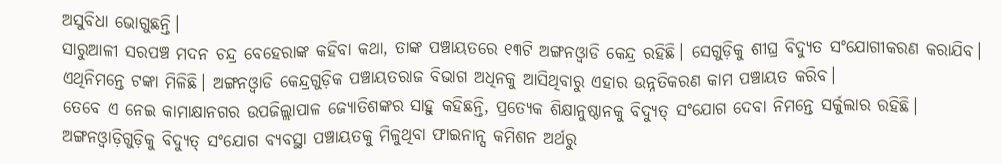ଅସୁବିଧା ଭୋଗୁଛନ୍ତି।
ସାରୁଆଳୀ ସରପଞ୍ଚ ମଦନ ଚନ୍ଦ୍ର ବେହେରାଙ୍କ କହିବା କଥା, ତାଙ୍କ ପଞ୍ଚାୟତରେ ୧୩ଟି ଅଙ୍ଗନଓ୍ୱାଡି କେନ୍ଦ୍ର ରହିଛି। ସେଗୁଡ଼ିକୁ ଶୀଘ୍ର ବିଦ୍ୟୁତ ସଂଯୋଗୀକରଣ କରାଯିବ। ଏଥିନିମନ୍ତେ ଟଙ୍କା ମିଳିଛି। ଅଙ୍ଗନଓ୍ୱାଡି କେନ୍ଦ୍ରଗୁଡ଼ିକ ପଞ୍ଚାୟତରାଜ ବିଭାଗ ଅଧିନକୁ ଆସିଥିବାରୁ ଏହାର ଉନ୍ନତିକରଣ କାମ ପଞ୍ଚାୟତ କରିବ।
ତେବେ ଏ ନେଇ କାମାକ୍ଷାନଗର ଉପଜିଲ୍ଲାପାଳ ଜ୍ୟୋତିଶଙ୍କର ସାହୁ କହିଛନ୍ତି, ପ୍ରତ୍ୟେକ ଶିକ୍ଷାନୁଷ୍ଠାନକୁ ବିଦ୍ୟୁତ୍ ସଂଯୋଗ ଦେବା ନିମନ୍ତେ ସର୍କୁଲାର ରହିଛି। ଅଙ୍ଗନଓ୍ୱାଡ଼ିଗୁଡ଼ିକୁ ବିଦ୍ୟୁତ୍ ସଂଯୋଗ ବ୍ୟବସ୍ଥା ପଞ୍ଚାୟତକୁ ମିଳୁଥିବା ଫାଇନାନ୍ସ କମିଶନ ଅର୍ଥରୁ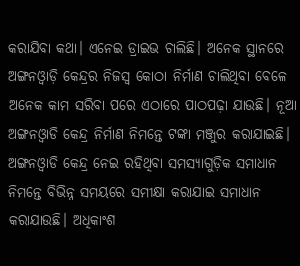କରାଯିବା କଥା। ଏନେଇ ଡ୍ରାଇଭ ଚାଲିଛି। ଅନେକ ସ୍ଥାନରେ ଅଙ୍ଗନଓ୍ୱାଡ଼ି କେନ୍ଦ୍ରର ନିଜସ୍ୱ କୋଠା ନିର୍ମାଣ ଚାଲିଥିବା ବେଳେ ଅନେକ କାମ ସରିବା ପରେ ଏଠାରେ ପାଠପଢ଼ା ଯାଉଛି। ନୂଆ ଅଙ୍ଗନଓ୍ୱାଡି କେନ୍ଦ୍ର ନିର୍ମାଣ ନିମନ୍ତେ ଟଙ୍କା ମଞ୍ଜୁର କରାଯାଇଛି। ଅଙ୍ଗନଓ୍ୱାଡି କେନ୍ଦ୍ର ନେଇ ରହିଥିବା ସମସ୍ୟାଗୁଡ଼ିକ ସମାଧାନ ନିମନ୍ତେ ବିଭିନ୍ନ ସମୟରେ ସମୀକ୍ଷା କରାଯାଇ ସମାଧାନ କରାଯାଉଛି। ଅଧିକାଂଶ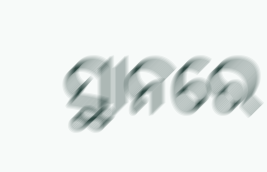ସ୍ଥାନରେ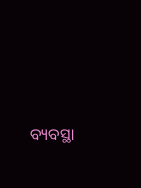ବ୍ୟବସ୍ଥା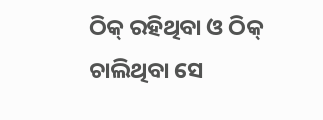ଠିକ୍ ରହିଥିବା ଓ ଠିକ୍ ଚାଲିଥିବା ସେ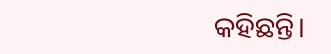କହିଛନ୍ତି।